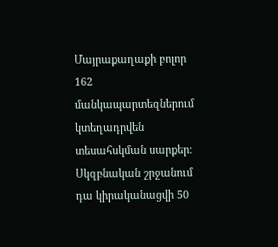Մայրաքաղաքի բոլոր 162 մանկապարտեզներում կտեղադրվեն տեսահսկման սարքեր։ Սկզբնական շրջանում դա կիրականացվի 50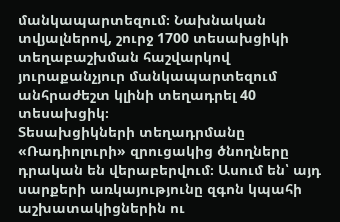մանկապարտեզում։ Նախնական տվյալներով, շուրջ 1700 տեսախցիկի տեղաբաշխման հաշվարկով յուրաքանչյուր մանկապարտեզում անհրաժեշտ կլինի տեղադրել 40 տեսախցիկ։
Տեսախցիկների տեղադրմանը «Ռադիոլուրի» զրուցակից ծնողները դրական են վերաբերվում։ Ասում են՝ այդ սարքերի առկայությունը զգոն կպահի աշխատակիցներին ու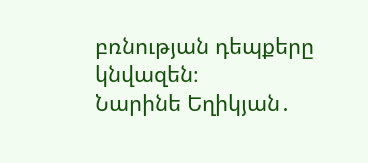բռնության դեպքերը կնվազեն։
Նարինե Եղիկյան․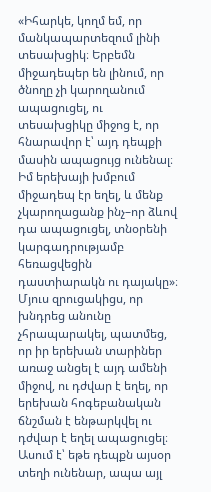«Իհարկե, կողմ եմ, որ մանկապարտեզում լինի տեսախցիկ։ Երբեմն միջադեպեր են լինում, որ ծնողը չի կարողանում ապացուցել, ու տեսախցիկը միջոց է, որ հնարավոր է՝ այդ դեպքի մասին ապացույց ունենալ։ Իմ երեխայի խմբում միջադեպ էր եղել, և մենք չկարողացանք ինչ–որ ձևով դա ապացուցել, տնօրենի կարգադրությամբ հեռացվեցին դաստիարակն ու դայակը»։
Մյուս զրուցակիցս, որ խնդրեց անունը չհրապարակել, պատմեց, որ իր երեխան տարիներ առաջ անցել է այդ ամենի միջով, ու դժվար է եղել, որ երեխան հոգեբանական ճնշման է ենթարկվել ու դժվար է եղել ապացուցել։ Ասում է՝ եթե դեպքն այսօր տեղի ունենար, ապա այլ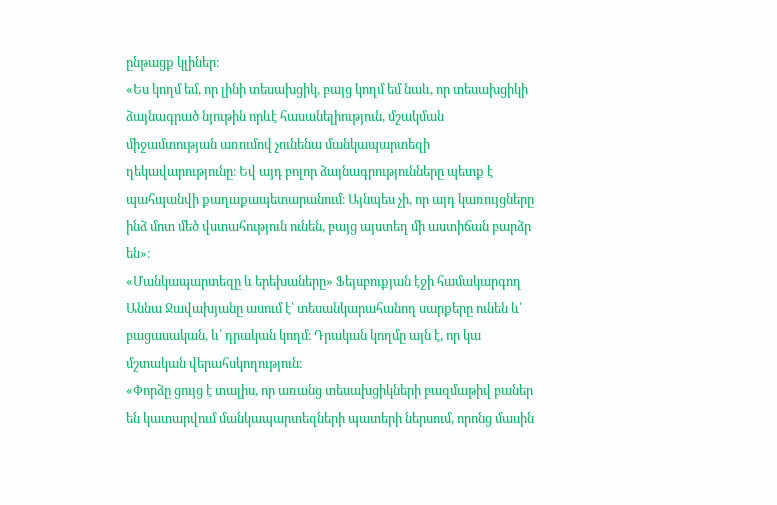ընթացք կլիներ։
«Ես կողմ եմ, որ լինի տեսախցիկ, բայց կողմ եմ նաև, որ տեսախցիկի ձայնագրած նյութին որևէ հասանելիություն, մշակման միջամտության առումով չունենա մանկապարտեզի ղեկավարությունը։ Եվ այդ բոլոր ձայնագրությունները պետք է պահպանվի քաղաքապետարանում։ Այնպես չի, որ այդ կառույցները ինձ մոտ մեծ վստահություն ունեն, բայց այստեղ մի աստիճան բարձր են»։
«Մանկապարտեզը և երեխաները» Ֆեյսբուքյան էջի համակարգող Աննա Ջավախյանը ասում է՝ տեսանկարահանող սարքերը ունեն և՛ բացասական, և՛ դրական կողմ։ Դրական կողմը այն է, որ կա մշտական վերահսկողություն։
«Փորձը ցույց է տալիս, որ առանց տեսախցիկների բազմաթիվ բաներ են կատարվում մանկապարտեզների պատերի ներսում, որոնց մասին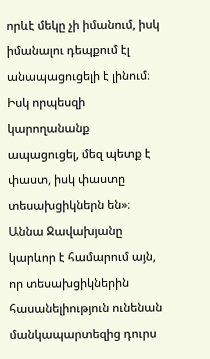որևէ մեկը չի իմանում, իսկ իմանալու դեպքում էլ անապացուցելի է լինում։ Իսկ որպեսզի կարողանանք ապացուցել, մեզ պետք է փաստ, իսկ փաստը տեսախցիկներն են»։
Աննա Ջավախյանը կարևոր է համարում այն, որ տեսախցիկներին հասանելիություն ունենան մանկապարտեզից դուրս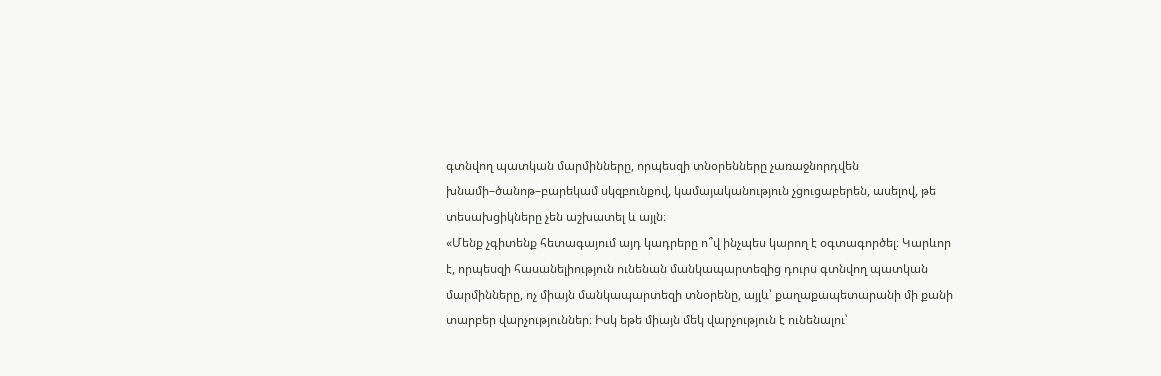գտնվող պատկան մարմինները, որպեսզի տնօրենները չառաջնորդվեն խնամի–ծանոթ–բարեկամ սկզբունքով, կամայականություն չցուցաբերեն, ասելով, թե տեսախցիկները չեն աշխատել և այլն։
«Մենք չգիտենք հետագայում այդ կադրերը ո՞վ ինչպես կարող է օգտագործել։ Կարևոր է, որպեսզի հասանելիություն ունենան մանկապարտեզից դուրս գտնվող պատկան մարմինները, ոչ միայն մանկապարտեզի տնօրենը, այլև՝ քաղաքապետարանի մի քանի տարբեր վարչություններ։ Իսկ եթե միայն մեկ վարչություն է ունենալու՝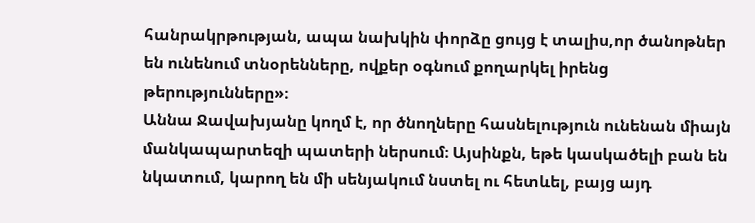հանրակրթության, ապա նախկին փորձը ցույց է տալիս,որ ծանոթներ են ունենում տնօրենները, ովքեր օգնում քողարկել իրենց թերությունները»։
Աննա Ջավախյանը կողմ է, որ ծնողները հասնելություն ունենան միայն մանկապարտեզի պատերի ներսում։ Այսինքն, եթե կասկածելի բան են նկատում, կարող են մի սենյակում նստել ու հետևել, բայց այդ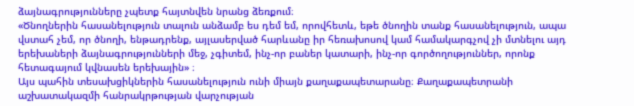ձայնագրությունները չպետք հայտնվեն նրանց ձեռքում։
«Ծնողներին հասանելություն տալուն անձամբ ես դեմ եմ, որովհետև, եթե ծնողին տանք հասանելություն, ապա վստահ չեմ, որ ծնողի, ենթադրենք, այլասերված հարևանը իր հեռախոսով կամ համակարգչով չի մտնելու այդ երեխաների ձայնագրությունների մեջ, չգիտեմ, ինչ-որ բաներ կատարի, ինչ-որ գործողություններ, որոնք հետագայում կվնասեն երեխային» ։
Այս պահին տեսախցիկներին հասանելություն ունի միայն քաղաքապետարանը։ Քաղաքապետրանի աշխատակազմի հանրակրթության վարչության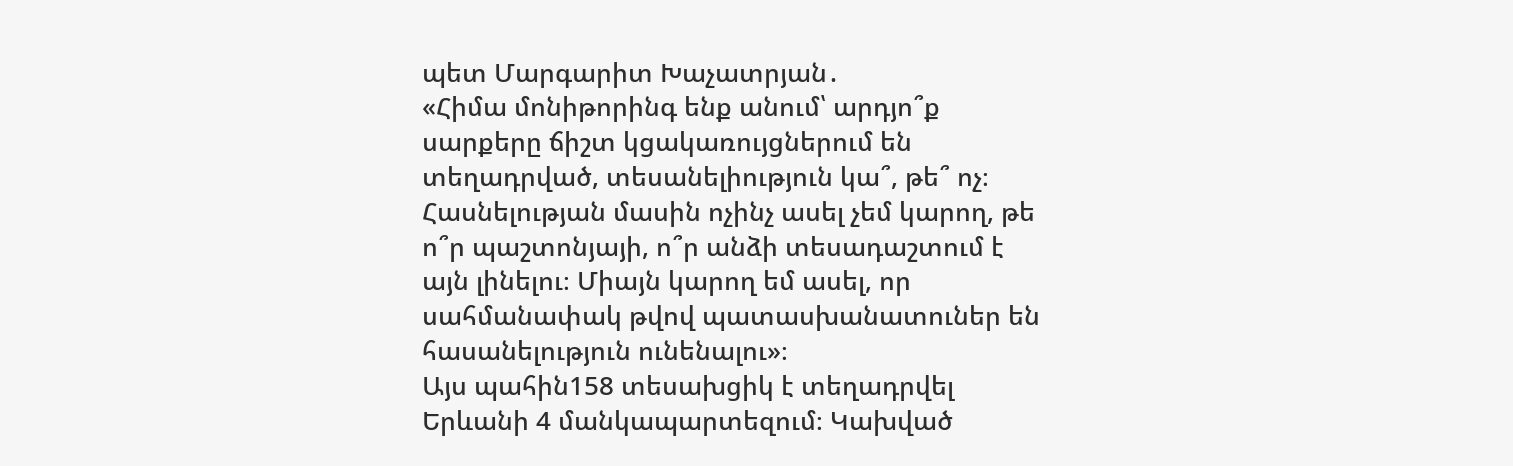պետ Մարգարիտ Խաչատրյան․
«Հիմա մոնիթորինգ ենք անում՝ արդյո՞ք սարքերը ճիշտ կցակառույցներում են տեղադրված, տեսանելիություն կա՞, թե՞ ոչ։ Հասնելության մասին ոչինչ ասել չեմ կարող, թե ո՞ր պաշտոնյայի, ո՞ր անձի տեսադաշտում է այն լինելու։ Միայն կարող եմ ասել, որ սահմանափակ թվով պատասխանատուներ են հասանելություն ունենալու»։
Այս պահին158 տեսախցիկ է տեղադրվել Երևանի 4 մանկապարտեզում։ Կախված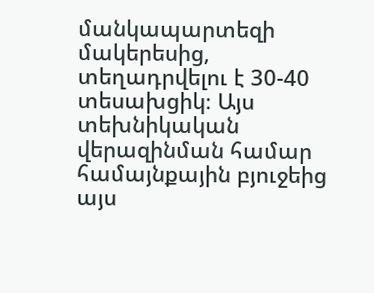մանկապարտեզի մակերեսից, տեղադրվելու է 30-40 տեսախցիկ։ Այս տեխնիկական վերազինման համար համայնքային բյուջեից այս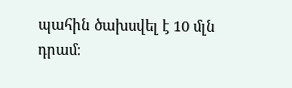պահին ծախսվել է 10 մլն դրամ։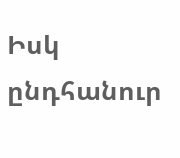Իսկ ընդհանուր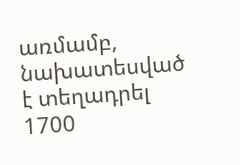առմամբ, նախատեսված է տեղադրել 1700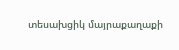տեսախցիկ մայրաքաղաքի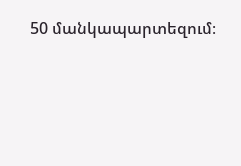50 մանկապարտեզում։